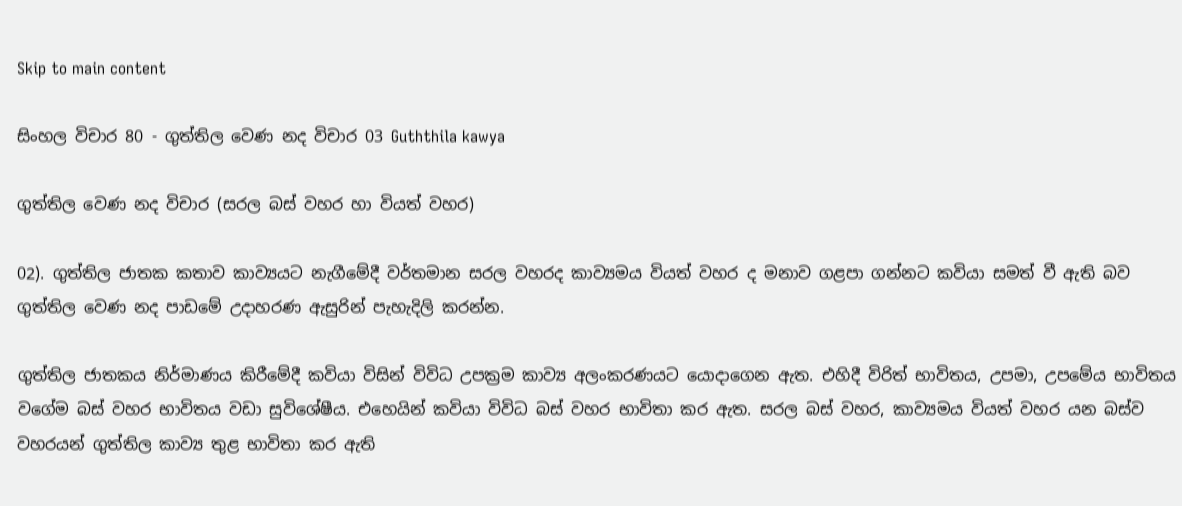Skip to main content

සිංහල විචාර 80 - ගුත්තිල වෙණ නද විචාර 03 Guththila kawya

ගුත්තිල වෙණ නද විචාර (සරල බස් වහර හා වියත් වහර)

02). ගුත්තිල ජාතක කතාව කාව්‍යයට නැගීමේදී වර්තමාන සරල වහරද කාව්‍යමය වියත් වහර ද මනාව ගළපා ගන්නට කවියා සමත් වී ඇති බව ගුත්තිල වෙණ නද පාඩමේ උදාහරණ ඇසුරින් පැහැදිලි කරන්න.

ගුත්තිල ජාතකය නිර්මාණය කිරීමේදී කවියා විසින් විවිධ උපක්‍රම කාව්‍ය අලංකරණයට යොදාගෙන ඇත. එහිදී විරිත් භාවිතය, උපමා, උපමේය භාවිතය වගේම බස් වහර භාවිතය වඩා සුවිශේෂීය. එහෙයින් කවියා විවිධ බස් වහර භාවිතා කර ඇත. සරල බස් වහර, කාව්‍යමය වියත් වහර යන බස්ව වහරයන් ගුත්තිල කාව්‍ය තුළ භාවිතා කර ඇති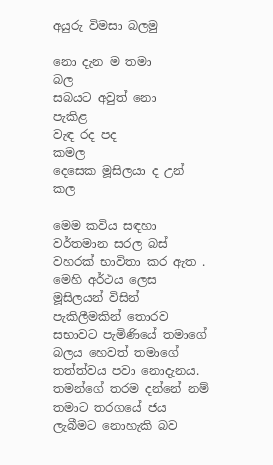අයුරු විමසා බලමු

නො දැන ම තමා            බල
සබයට අවුත් නො     පැකිළ
වැඳ රද පද                   කමල
දෙසෙක මූසිලයා ද උන් කල

මෙම කවිය සඳහා වර්තමාන සරල බස් වහරක් භාවිතා කර ඇත . මෙහි අර්ථය ලෙස මූසිලයන් විසින් පැකිලීමකින් තොරව සභාවට පැමිණියේ තමාගේ බලය හෙවත් තමාගේ තත්ත්වය පවා නොදැනය. තමන්ගේ තරම දන්නේ නම් තමාට තරගයේ ජය ලැබීමට නොහැකි බව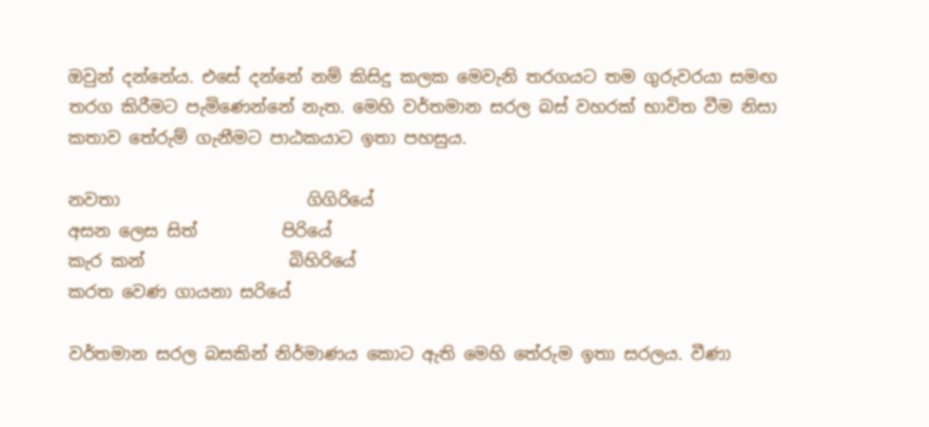ඔවුන් දන්නේය. එසේ දන්නේ නම් කිසිදු කලක මෙවැනි තරගයට තම ගුරුවරයා සමඟ තරග කිරීමට පැමිණෙන්නේ නැත. මෙහි වර්තමාන සරල බස් වහරක් භාවිත වීම නිසා කතාව තේරුම් ගැනීමට පාඨකයාට ඉතා පහසුය.

නවතා                      ගිගිරියේ
අසන ලෙස සිත්          පිරියේ
කැර කන්                 බිහිරියේ
කරත වෙණ ගායනා සරියේ

වර්තමාන සරල බසකින් නිර්මාණය කොට ඇති මෙහි තේරුම ඉතා සරලය. වීණා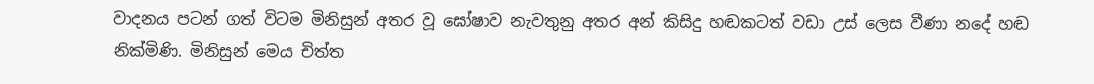වාදනය පටන් ගත් විටම මිනිසුන් අතර වූ ඝෝෂාව නැවතුනු අතර අන් කිසිදු හඬකටත් වඩා උස් ලෙස වීණා නදේ හඬ නික්මිණි. මිනිසුන් මෙය චිත්ත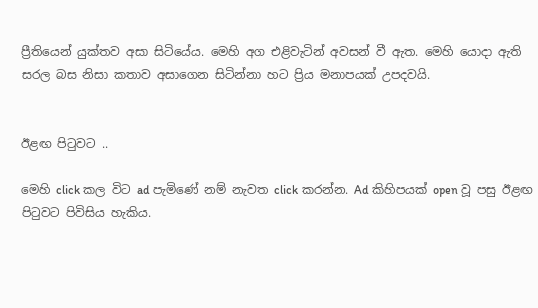ප්‍රීතියෙන් යුක්තව අසා සිටියේය. මෙහි අග එළිවැටින් අවසන් වී ඇත. මෙහි යොදා ඇති සරල බස නිසා කතාව අසාගෙන සිටින්නා හට ප්‍රිය මනාපයක් උපදවයි.


ඊළඟ පිටුවට ..

මෙහි click කල විට ad පැමිණේ නම් නැවත click කරන්න. Ad කිහිපයක් open වූ පසු ඊළඟ පිටුවට පිවිසිය හැකිය.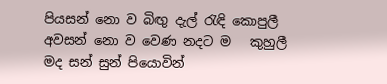පියසන් නො ව බිඟු දැල් රැඳි කොපුලී
අවසන් නො ව වෙණ නදට ම   කුහුලී
මද සන් සුන් පියොවින්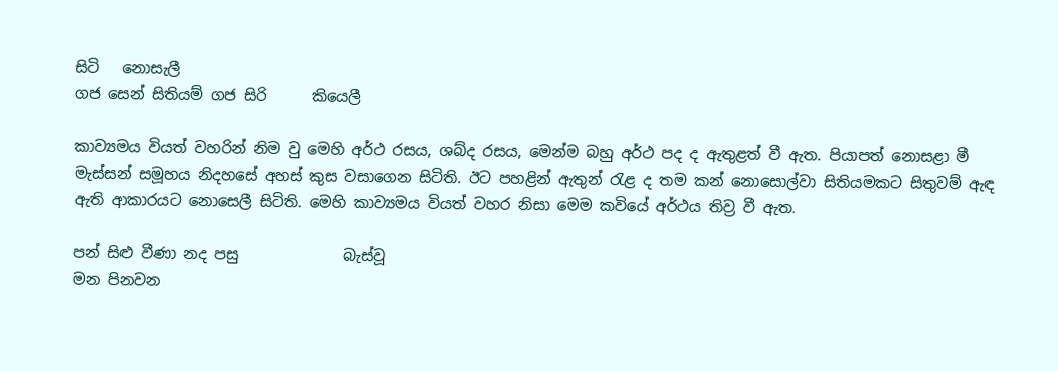සිටි   නොසැලී
ගජ සෙන් සිතියම් ගජ සිරි      කියෙලී

කාව්‍යමය වියත් වහරින් නිම වු මෙහි අර්ථ රසය, ශබ්ද රසය, මෙන්ම බහු අර්ථ පද ද ඇතුළත් වී ඇත. පියාපත් නොසළා මී මැස්සන් සමූහය නිදහසේ අහස් කුස වසාගෙන සිටිති. ඊට පහළින් ඇතුන් රැළ ද තම කන් නොසොල්වා සිතියමකට සිතුවම් ඇඳ ඇති ආකාරයට නොසෙලී සිටිති. මෙහි කාව්‍යමය වියත් වහර නිසා මෙම කවියේ අර්ථය තිව්‍ර වී ඇත.

පන් සිළු වීණා නද පසු              බැස්වූ
මන පිනවන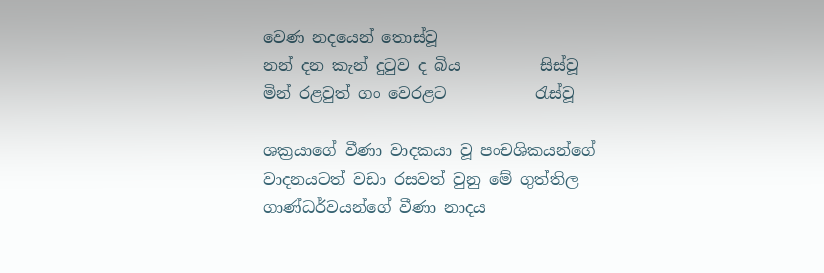වෙණ නදයෙන් තොස්වූ
නන් දන කැන් දුටුව ද බිය          සිස්වූ
මින් රළවුත් ගං වෙරළට           රැස්වූ

ශක්‍රයාගේ වීණා වාදකයා වූ පංචශිකයන්ගේ වාදනයටත් වඩා රසවත් වුනු මේ ගුත්තිල ගාණ්ධර්වයන්ගේ වීණා නාදය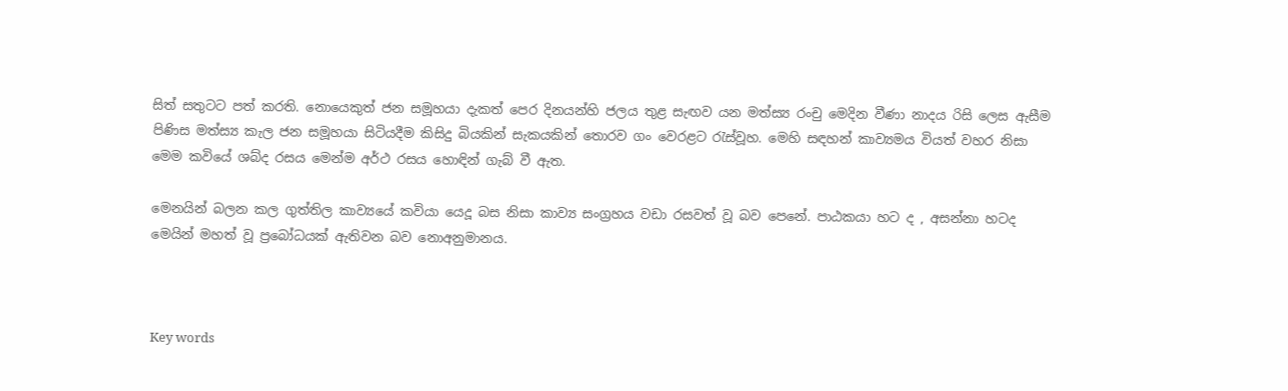සිත් සතුටට පත් කරති. නොයෙකුත් ජන සමූහයා දැකත් පෙර දිනයන්හි ජලය තුළ සැඟව යන මත්ස්‍ය රංචු මෙදින වීණා නාදය රිසි ලෙස ඇසීම පිණිස මත්ස්‍ය කැල ජන සමූහයා සිටියදීම කිසිදු බියකින් සැකයකින් තොරව ගං වෙරළට රැස්වූහ. මෙහි සඳහන් කාව්‍යමය වියත් වහර නිසා මෙම කවියේ ශබ්ද රසය මෙන්ම අර්ථ රසය හොඳින් ගැබ් වී ඇත.

මෙනයින් බලන කල ගුත්තිල කාව්‍යයේ කවියා යෙදූ බස නිසා කාව්‍ය සංග්‍රහය වඩා රසවත් වූ බව පෙනේ. පාඨකයා හට ද , අසන්නා හටද මෙයින් මහත් වූ ප්‍රබෝධයක් ඇතිවන බව නොඅනුමානය.



Key words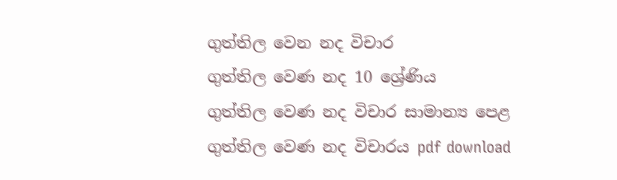ගුත්තිල වෙන නද විචාර
ගුත්තිල වෙණ නද 10 ශ්‍රේණිය
ගුත්තිල වෙණ නද විචාර සාමාන්‍ය පෙළ
ගුත්තිල වෙණ නද විචාරය pdf download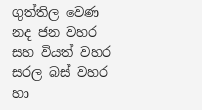ගුත්තිල වෙණ නද ජන වහර සහ වියත් වහර
සරල බස් වහර හා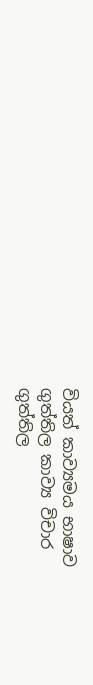වියත් කාව්‍යමය භාෂාව
ගුත්තිල කාව්‍ය විචාර
ගුත්තිල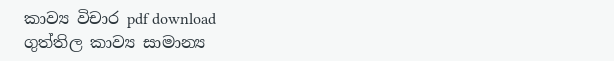කාව්‍ය විචාර pdf download
ගුත්තිල කාව්‍ය සාමාන්‍ය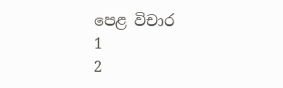පෙළ විචාර
1
2